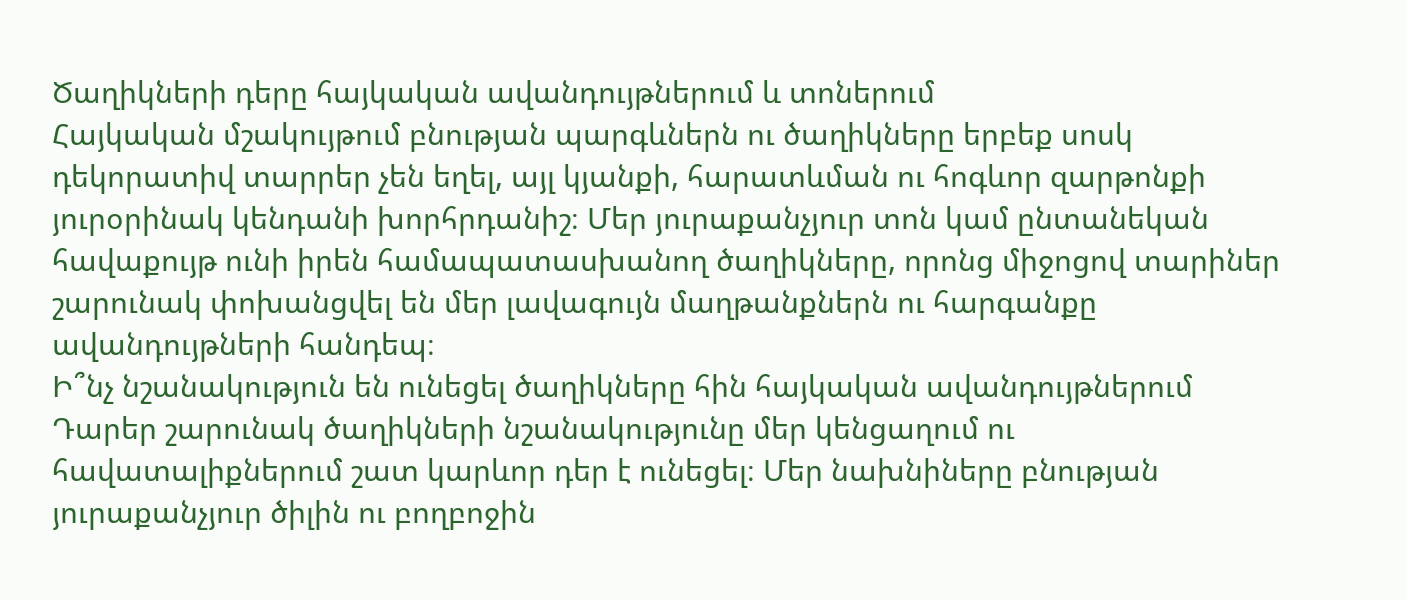Ծաղիկների դերը հայկական ավանդույթներում և տոներում
Հայկական մշակույթում բնության պարգևներն ու ծաղիկները երբեք սոսկ դեկորատիվ տարրեր չեն եղել, այլ կյանքի, հարատևման ու հոգևոր զարթոնքի յուրօրինակ կենդանի խորհրդանիշ։ Մեր յուրաքանչյուր տոն կամ ընտանեկան հավաքույթ ունի իրեն համապատասխանող ծաղիկները, որոնց միջոցով տարիներ շարունակ փոխանցվել են մեր լավագույն մաղթանքներն ու հարգանքը ավանդույթների հանդեպ։
Ի՞նչ նշանակություն են ունեցել ծաղիկները հին հայկական ավանդույթներում
Դարեր շարունակ ծաղիկների նշանակությունը մեր կենցաղում ու հավատալիքներում շատ կարևոր դեր է ունեցել։ Մեր նախնիները բնության յուրաքանչյուր ծիլին ու բողբոջին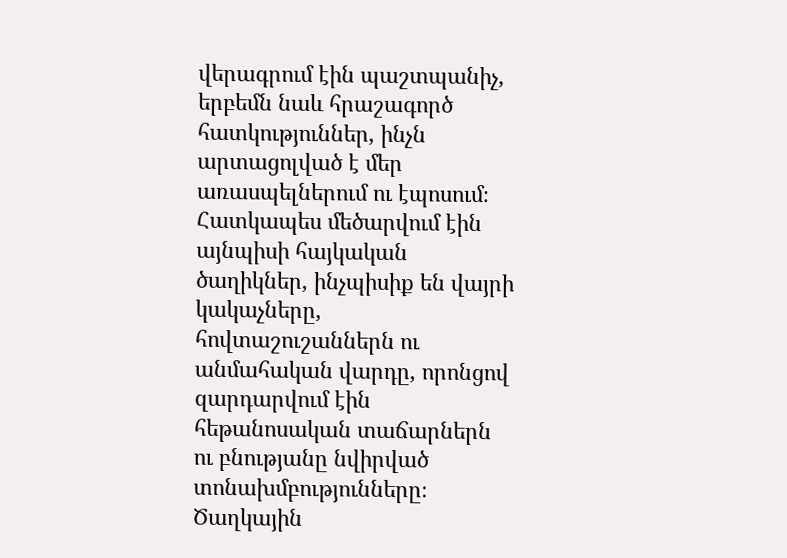վերագրում էին պաշտպանիչ, երբեմն նաև հրաշագործ հատկություններ, ինչն արտացոլված է մեր առասպելներում ու էպոսում։ Հատկապես մեծարվում էին այնպիսի հայկական ծաղիկներ, ինչպիսիք են վայրի կակաչները, հովտաշուշաններն ու անմահական վարդը, որոնցով զարդարվում էին հեթանոսական տաճարներն ու բնությանը նվիրված տոնախմբությունները։ Ծաղկային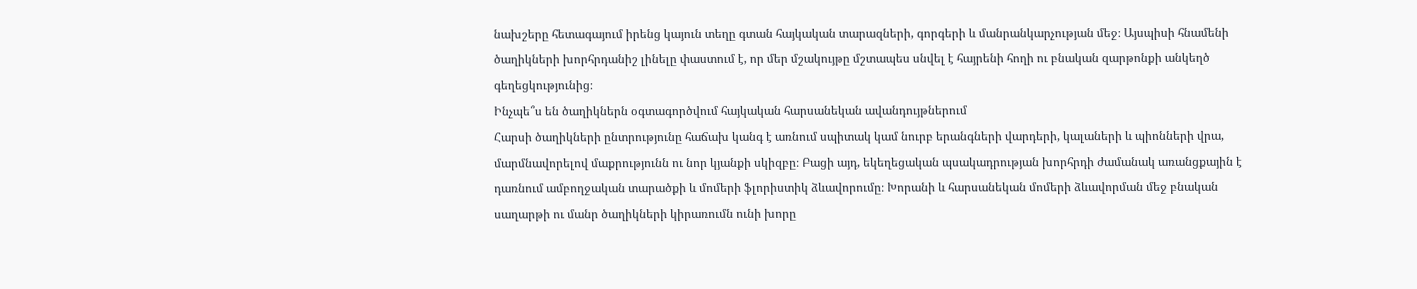նախշերը հետագայում իրենց կայուն տեղը գտան հայկական տարազների, գորգերի և մանրանկարչության մեջ։ Այսպիսի հնամենի ծաղիկների խորհրդանիշ լինելը փաստում է, որ մեր մշակույթը մշտապես սնվել է հայրենի հողի ու բնական զարթոնքի անկեղծ գեղեցկությունից։
Ինչպե՞ս են ծաղիկներն օգտագործվում հայկական հարսանեկան ավանդույթներում
Հարսի ծաղիկների ընտրությունը հաճախ կանգ է առնում սպիտակ կամ նուրբ երանգների վարդերի, կալաների և պիոնների վրա, մարմնավորելով մաքրությունն ու նոր կյանքի սկիզբը։ Բացի այդ, եկեղեցական պսակադրության խորհրդի ժամանակ առանցքային է դառնում ամբողջական տարածքի և մոմերի ֆլորիստիկ ձևավորումը։ Խորանի և հարսանեկան մոմերի ձևավորման մեջ բնական սաղարթի ու մանր ծաղիկների կիրառումն ունի խորը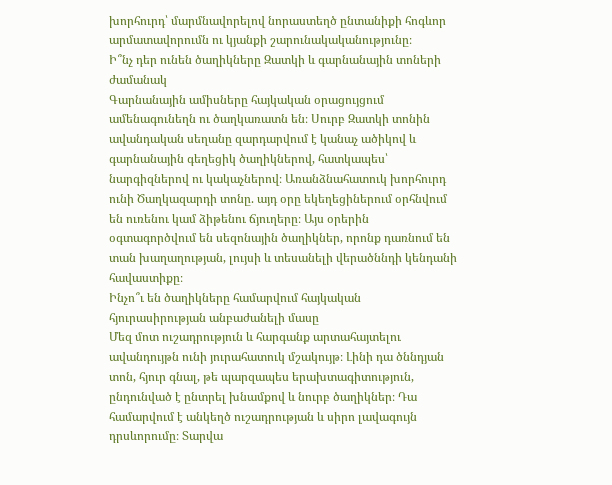խորհուրդ՝ մարմնավորելով նորաստեղծ ընտանիքի հոգևոր արմատավորումն ու կյանքի շարունակականությունը։
Ի՞նչ դեր ունեն ծաղիկները Զատկի և գարնանային տոների ժամանակ
Գարնանային ամիսները հայկական օրացույցում ամենագունեղն ու ծաղկառատն են։ Սուրբ Զատկի տոնին ավանդական սեղանը զարդարվում է կանաչ ածիկով և գարնանային գեղեցիկ ծաղիկներով, հատկապես՝ նարգիզներով ու կակաչներով։ Առանձնահատուկ խորհուրդ ունի Ծաղկազարդի տոնը. այդ օրը եկեղեցիներում օրհնվում են ուռենու կամ ձիթենու ճյուղերը։ Այս օրերին օգտագործվում են սեզոնային ծաղիկներ, որոնք դառնում են տան խաղաղության, լույսի և տեսանելի վերածննդի կենդանի հավաստիքը։
Ինչո՞ւ են ծաղիկները համարվում հայկական հյուրասիրության անբաժանելի մասը
Մեզ մոտ ուշադրություն և հարգանք արտահայտելու ավանդույթն ունի յուրահատուկ մշակույթ։ Լինի դա ծննդյան տոն, հյուր գնալ, թե պարզապես երախտագիտություն, ընդունված է ընտրել խնամքով և նուրբ ծաղիկներ։ Դա համարվում է անկեղծ ուշադրության և սիրո լավագույն դրսևորումը։ Տարվա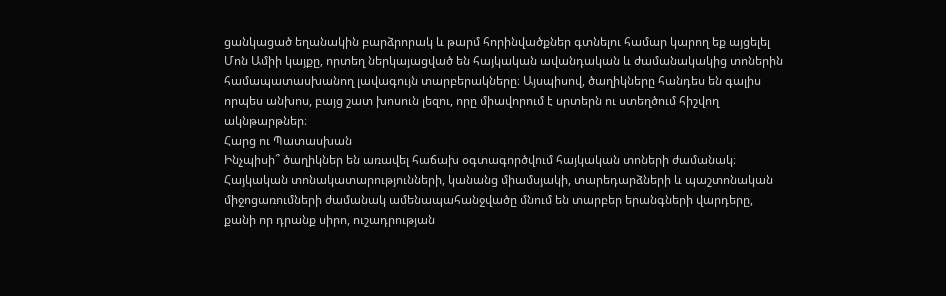ցանկացած եղանակին բարձրորակ և թարմ հորինվածքներ գտնելու համար կարող եք այցելել Մոն Ամիի կայքը, որտեղ ներկայացված են հայկական ավանդական և ժամանակակից տոներին համապատասխանող լավագույն տարբերակները։ Այսպիսով, ծաղիկները հանդես են գալիս որպես անխոս, բայց շատ խոսուն լեզու, որը միավորում է սրտերն ու ստեղծում հիշվող ակնթարթներ։
Հարց ու Պատասխան
Ինչպիսի՞ ծաղիկներ են առավել հաճախ օգտագործվում հայկական տոների ժամանակ։
Հայկական տոնակատարությունների, կանանց միամսյակի, տարեդարձների և պաշտոնական միջոցառումների ժամանակ ամենապահանջվածը մնում են տարբեր երանգների վարդերը, քանի որ դրանք սիրո, ուշադրության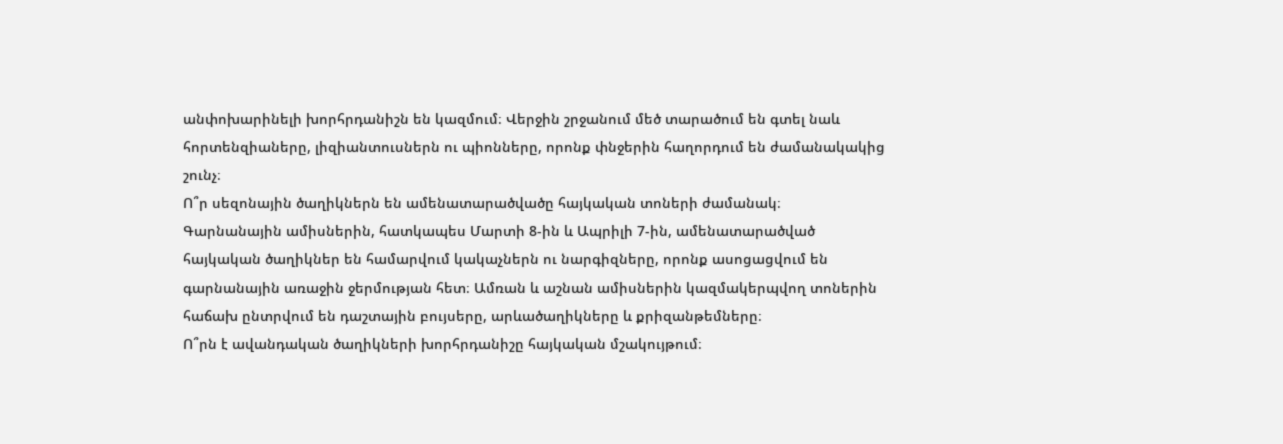անփոխարինելի խորհրդանիշն են կազմում։ Վերջին շրջանում մեծ տարածում են գտել նաև հորտենզիաները, լիզիանտուսներն ու պիոնները, որոնք փնջերին հաղորդում են ժամանակակից շունչ։
Ո՞ր սեզոնային ծաղիկներն են ամենատարածվածը հայկական տոների ժամանակ։
Գարնանային ամիսներին, հատկապես Մարտի 8-ին և Ապրիլի 7-ին, ամենատարածված հայկական ծաղիկներ են համարվում կակաչներն ու նարգիզները, որոնք ասոցացվում են գարնանային առաջին ջերմության հետ։ Ամռան և աշնան ամիսներին կազմակերպվող տոներին հաճախ ընտրվում են դաշտային բույսերը, արևածաղիկները և քրիզանթեմները։
Ո՞րն է ավանդական ծաղիկների խորհրդանիշը հայկական մշակույթում։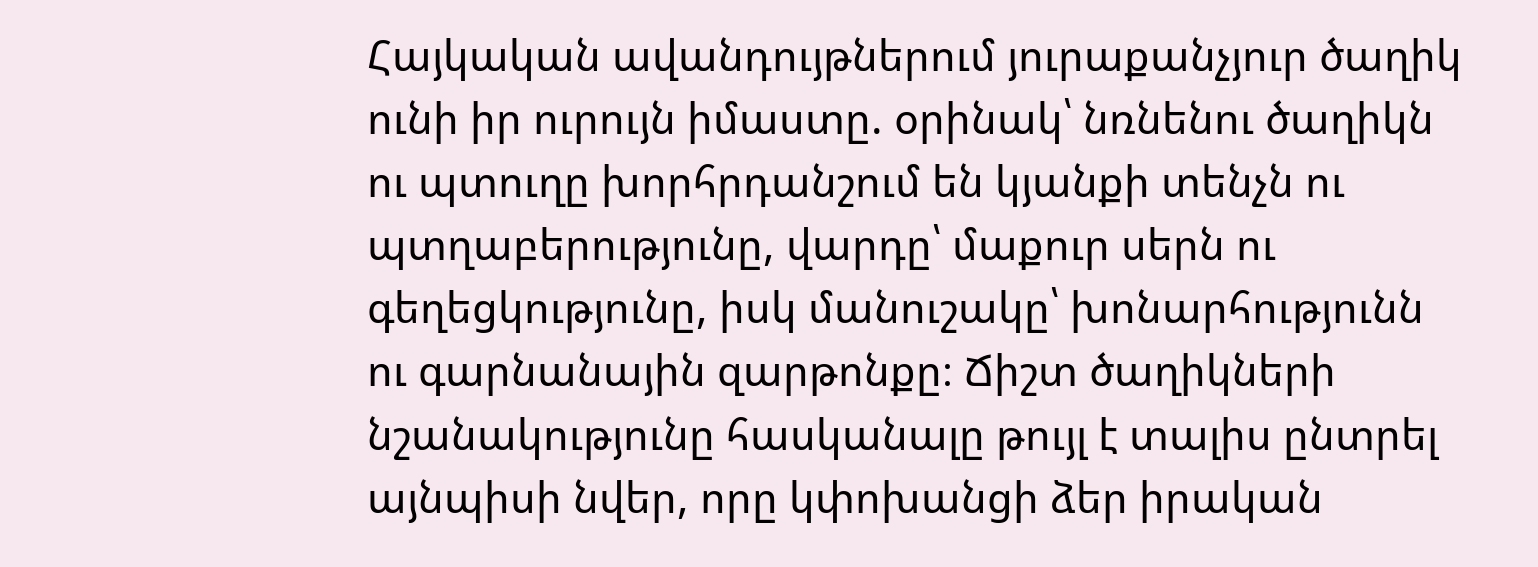Հայկական ավանդույթներում յուրաքանչյուր ծաղիկ ունի իր ուրույն իմաստը. օրինակ՝ նռնենու ծաղիկն ու պտուղը խորհրդանշում են կյանքի տենչն ու պտղաբերությունը, վարդը՝ մաքուր սերն ու գեղեցկությունը, իսկ մանուշակը՝ խոնարհությունն ու գարնանային զարթոնքը։ Ճիշտ ծաղիկների նշանակությունը հասկանալը թույլ է տալիս ընտրել այնպիսի նվեր, որը կփոխանցի ձեր իրական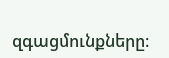զգացմունքները։